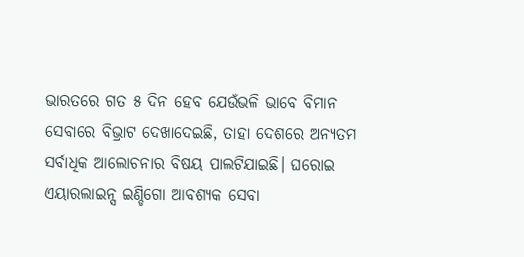ଭାରତରେ ଗତ ୫ ଦିନ ହେବ ଯେଉଁଭଳି ଭାବେ ବିମାନ ସେବାରେ ବିଭ୍ରାଟ ଦେଖାଦେଇଛି, ତାହା ଦେଶରେ ଅନ୍ୟତମ ସର୍ବାଧିକ ଆଲୋଚନାର ବିଷୟ ପାଲଟିଯାଇଛି। ଘରୋଇ ଏୟାରଲାଇନ୍ସ ଇଣ୍ଡିଗୋ ଆବଶ୍ୟକ ସେବା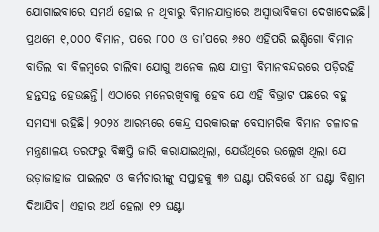ଯୋଗାଇବାରେ ସମର୍ଥ ହୋଇ ନ ଥିବାରୁ ବିମାନଯାତ୍ରାରେ ଅସ୍ବାଭାବିକତା ଦେଖାଦେଇଛି। ପ୍ରଥମେ ୧,୦୦୦ ବିମାନ, ପରେ ୮୦୦ ଓ ତା’ପରେ ୬୫୦ ଏହିପରି ଇଣ୍ଡିଗୋ ବିମାନ ବାତିଲ ବା ବିଳମ୍ବରେ ଚାଲିବା ଯୋଗୁ ଅନେକ ଲକ୍ଷ ଯାତ୍ରୀ ବିମାନବନ୍ଦରରେ ପଡ଼ିରହି ହନ୍ତସନ୍ତ ହେଉଛନ୍ତି। ଏଠାରେ ମନେରଖିବାକୁ ହେବ ଯେ ଏହି ବିଭ୍ରାଟ ପଛରେ ବହୁ ସମସ୍ୟା ରହିଛି। ୨୦୨୪ ଆରମ୍ଭରେ କେନ୍ଦ୍ର ସରକାରଙ୍କ ବେସାମରିକ ବିମାନ ଚଳାଚଳ ମନ୍ତ୍ରଣାଳୟ ତରଫରୁ ବିଜ୍ଞପ୍ତି ଜାରି କରାଯାଇଥିଲା, ଯେଉଁଥିରେ ଉଲ୍ଲେଖ ଥିଲା ଯେ ଉଡ଼ାଜାହାଜ ପାଇଲଟ ଓ କର୍ମଚାରୀଙ୍କୁ ସପ୍ତାହକୁ ୩୬ ଘଣ୍ଟା ପରିବର୍ତ୍ତେ ୪୮ ଘଣ୍ଟା ବିଶ୍ରାମ ଦିଆଯିବ। ଏହାର ଅର୍ଥ ହେଲା ୧୨ ଘଣ୍ଟା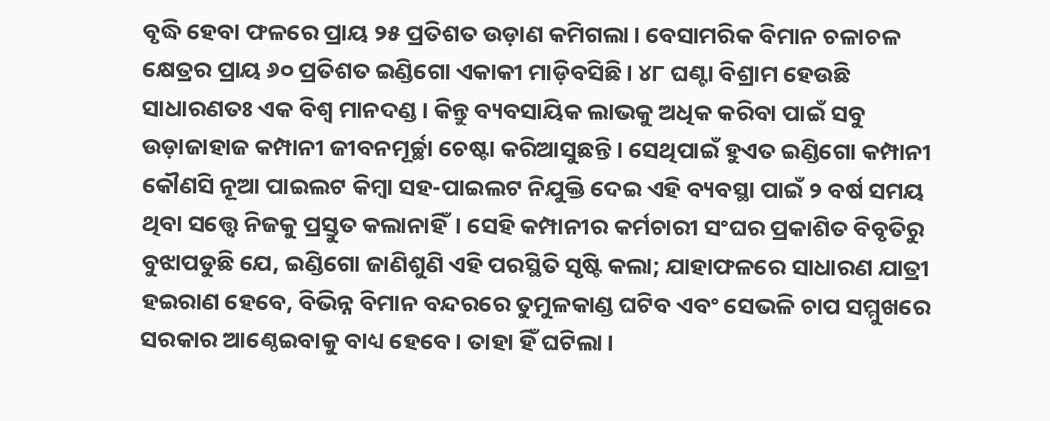ବୃଦ୍ଧି ହେବା ଫଳରେ ପ୍ରାୟ ୨୫ ପ୍ରତିଶତ ଉଡ଼ାଣ କମିଗଲା। ବେସାମରିକ ବିମାନ ଚଳାଚଳ କ୍ଷେତ୍ରର ପ୍ରାୟ ୬୦ ପ୍ରତିଶତ ଇଣ୍ଡିଗୋ ଏକାକୀ ମାଡ଼ିବସିଛି। ୪୮ ଘଣ୍ଟା ବିଶ୍ରାମ ହେଉଛି ସାଧାରଣତଃ ଏକ ବିଶ୍ୱ ମାନଦଣ୍ଡ। କିନ୍ତୁ ବ୍ୟବସାୟିକ ଲାଭକୁ ଅଧିକ କରିବା ପାଇଁ ସବୁ ଉଡ଼ାଜାହାଜ କମ୍ପାନୀ ଜୀବନମୂର୍ଚ୍ଛା ଚେଷ୍ଟା କରିଆସୁଛନ୍ତି। ସେଥିପାଇଁ ହୁଏତ ଇଣ୍ଡିଗୋ କମ୍ପାନୀ କୌଣସି ନୂଆ ପାଇଲଟ କିମ୍ବା ସହ-ପାଇଲଟ ନିଯୁକ୍ତି ଦେଇ ଏହି ବ୍ୟବସ୍ଥା ପାଇଁ ୨ ବର୍ଷ ସମୟ ଥିବା ସତ୍ତ୍ୱେ ନିଜକୁ ପ୍ରସ୍ତୁତ କଲାନାହିଁ। ସେହି କମ୍ପାନୀର କର୍ମଚାରୀ ସଂଘର ପ୍ରକାଶିତ ବିବୃତିରୁ ବୁଝାପଡୁଛି ଯେ, ଇଣ୍ଡିଗୋ ଜାଣିଶୁଣି ଏହି ପରସ୍ଥିତି ସୃଷ୍ଟି କଲା; ଯାହାଫଳରେ ସାଧାରଣ ଯାତ୍ରୀ ହଇରାଣ ହେବେ, ବିଭିନ୍ନ ବିମାନ ବନ୍ଦରରେ ତୁମୁଳକାଣ୍ଡ ଘଟିବ ଏବଂ ସେଭଳି ଚାପ ସମ୍ମୁଖରେ ସରକାର ଆଣ୍ଠେଇବାକୁ ବାଧ୍ୟ ହେବେ। ତାହା ହିଁ ଘଟିଲା।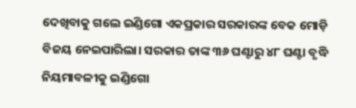ଦେଖିବାକୁ ଗଲେ ଇଣ୍ଡିଗୋ ଏକପ୍ରକାର ସରକାରଙ୍କ ବେକ ମୋଡ଼ି ବିଜୟ ନେଇପାରିଲା। ସରକାର ତାଙ୍କ ୩୬ ଘଣ୍ଟାରୁ ୪୮ ଘଣ୍ଟା ବୃଦ୍ଧି ନିୟମାବଳୀକୁ ଇଣ୍ଡିଗୋ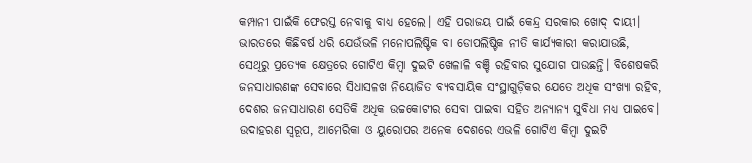କମ୍ପାନୀ ପାଇଁକି ଫେରସ୍ତ ନେବାକୁ ବାଧ୍ୟ ହେଲେ। ଏହି ପରାଜୟ ପାଇଁ କେନ୍ଦ୍ର ସରକାର ଖୋଦ୍ ଦାୟୀ। ଭାରତରେ କିଛିବର୍ଷ ଧରି ଯେଉଁଭଳି ମନୋପଲିଷ୍ଟିକ ବା ଡୋପଲିଷ୍ଟିକ ନୀତି କାର୍ଯ୍ୟକାରୀ କରାଯାଉଛି, ସେଥିରୁ ପ୍ରତ୍ୟେକ କ୍ଷେତ୍ରରେ ଗୋଟିଏ କିମ୍ବା ଦୁଇଟି ଖେଳାଳି ବଞ୍ଚି ରହିବାର ସୁଯୋଗ ପାଉଛନ୍ତି। ବିଶେଷକରି ଜନସାଧାରଣଙ୍କ ସେବାରେ ସିଧାସଳଖ ନିୟୋଜିତ ବ୍ୟବସାୟିକ ସଂସ୍ଥାଗୁଡ଼ିକର ଯେତେ ଅଧିକ ସଂଖ୍ୟା ରହିବ, ଦେଶର ଜନସାଧାରଣ ସେତିକି ଅଧିକ ଉଚ୍ଚକୋଟୀର ସେବା ପାଇବା ସହିତ ଅନ୍ୟାନ୍ୟ ସୁବିଧା ମଧ୍ୟ ପାଇବେ। ଉଦାହରଣ ସ୍ବରୂପ, ଆମେରିକା ଓ ୟୁରୋପର ଅନେକ ଦେଶରେ ଏଭଳି ଗୋଟିଏ କିମ୍ବା ଦୁଇଟି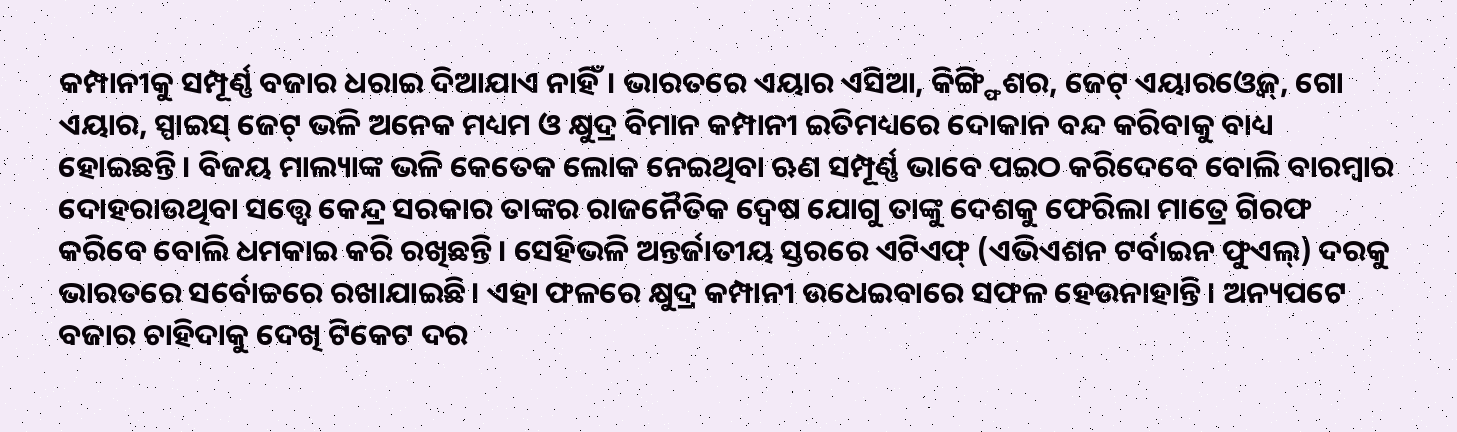କମ୍ପାନୀକୁ ସମ୍ପୂର୍ଣ୍ଣ ବଜାର ଧରାଇ ଦିଆଯାଏ ନାହିଁ। ଭାରତରେ ଏୟାର ଏସିଆ, କିଙ୍ଗ୍ଫିଶର, ଜେଟ୍ ଏୟାରଓ୍ବେଜ୍, ଗୋ ଏୟାର, ସ୍ପାଇସ୍ ଜେଟ୍ ଭଳି ଅନେକ ମଧ୍ୟମ ଓ କ୍ଷୁଦ୍ର ବିମାନ କମ୍ପାନୀ ଇତିମଧ୍ୟରେ ଦୋକାନ ବନ୍ଦ କରିବାକୁ ବାଧ୍ୟ ହୋଇଛନ୍ତି। ବିଜୟ ମାଲ୍ୟାଙ୍କ ଭଳି କେତେକ ଲୋକ ନେଇଥିବା ଋଣ ସମ୍ପୂର୍ଣ୍ଣ ଭାବେ ପଇଠ କରିଦେବେ ବୋଲି ବାରମ୍ବାର ଦୋହରାଉଥିବା ସତ୍ତ୍ୱେ କେନ୍ଦ୍ର ସରକାର ତାଙ୍କର ରାଜନୈତିକ ଦ୍ୱେଷ ଯୋଗୁ ତାଙ୍କୁ ଦେଶକୁ ଫେରିଲା ମାତ୍ରେ ଗିରଫ କରିବେ ବୋଲି ଧମକାଇ କରି ରଖିଛନ୍ତି। ସେହିଭଳି ଅନ୍ତର୍ଜାତୀୟ ସ୍ତରରେ ଏଟିଏଫ୍ (ଏଭିଏଶନ ଟର୍ବାଇନ ଫୁଏଲ୍) ଦରକୁ ଭାରତରେ ସର୍ବୋଚ୍ଚରେ ରଖାଯାଇଛି। ଏହା ଫଳରେ କ୍ଷୁଦ୍ର କମ୍ପାନୀ ଉଧେଇବାରେ ସଫଳ ହେଉନାହାନ୍ତି। ଅନ୍ୟପଟେ ବଜାର ଚାହିଦାକୁ ଦେଖି ଟିକେଟ ଦର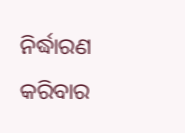ନିର୍ଦ୍ଧାରଣ କରିବାର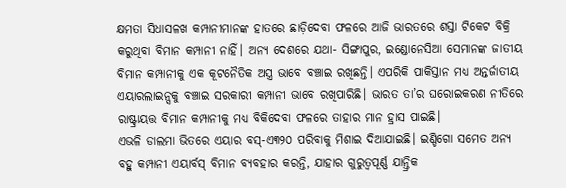କ୍ଷମତା ସିଧାସଳଖ କମ୍ପାନୀମାନଙ୍କ ହାତରେ ଛାଡ଼ିଦେବା ଫଳରେ ଆଜି ଭାରତରେ ଶସ୍ତା ଟିକେଟ ବିକ୍ରି କରୁଥିବା ବିମାନ କମ୍ପାନୀ ନାହିଁ। ଅନ୍ୟ ଦେଶରେ ଯଥା- ସିଙ୍ଗାପୁର, ଇଣ୍ଡୋନେସିଆ ସେମାନଙ୍କ ଜାତୀୟ ବିମାନ କମ୍ପାନୀକୁ ଏକ କୂଟନୈତିକ ଅସ୍ତ୍ର ଭାବେ ବଞ୍ଚାଇ ରଖିଛନ୍ତି। ଏପରିକି ପାକିସ୍ତାନ ମଧ୍ୟ ଅନ୍ତର୍ଜାତୀୟ ଏୟାରଲାଇନ୍ସକୁ ବଞ୍ଚାଇ ସରକାରୀ କମ୍ପାନୀ ଭାବେ ରଖିପାରିଛି। ଭାରତ ତା’ର ଘରୋଇକରଣ ନୀତିରେ ରାଷ୍ଟ୍ରାୟତ୍ତ ବିମାନ କମ୍ପାନୀକୁ ମଧ୍ୟ ବିକିଦେବା ଫଳରେ ତାହାର ମାନ ହ୍ରାସ ପାଇଛି।
ଏଭଳି ଡାଲମା ଭିତରେ ଏୟାର ବସ୍-ଏ୩୨୦ ପରିବାକୁ ମିଶାଇ ଦିଆଯାଇଛି। ଇଣ୍ଡିଗୋ ସମେତ ଅନ୍ୟ ବହୁ କମ୍ପାନୀ ଏୟାର୍ବସ୍ ବିମାନ ବ୍ୟବହାର କରନ୍ତି, ଯାହାର ଗୁରୁତ୍ୱପୂର୍ଣ୍ଣ ଯାନ୍ତ୍ରିକ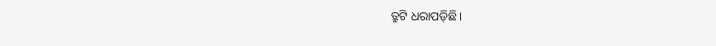ତ୍ରୁଟି ଧରାପଡ଼ିଛି।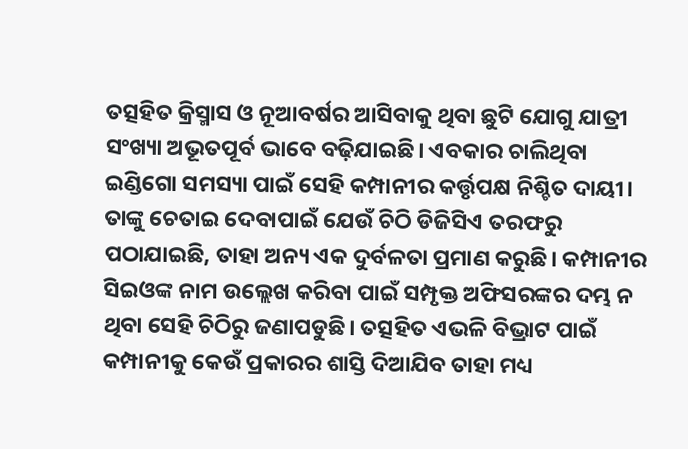ତତ୍ସହିତ କ୍ରିସ୍ମାସ ଓ ନୂଆବର୍ଷର ଆସିବାକୁ ଥିବା ଛୁଟି ଯୋଗୁ ଯାତ୍ରୀ ସଂଖ୍ୟା ଅଭୂତପୂର୍ବ ଭାବେ ବଢ଼ିଯାଇଛି। ଏବକାର ଚାଲିଥିବା ଇଣ୍ଡିଗୋ ସମସ୍ୟା ପାଇଁ ସେହି କମ୍ପାନୀର କର୍ତ୍ତୃପକ୍ଷ ନିଶ୍ଚିତ ଦାୟୀ। ତାଙ୍କୁ ଚେତାଇ ଦେବାପାଇଁ ଯେଉଁ ଚିଠି ଡିଜିସିଏ ତରଫରୁ ପଠାଯାଇଛି, ତାହା ଅନ୍ୟ ଏକ ଦୁର୍ବଳତା ପ୍ରମାଣ କରୁଛି। କମ୍ପାନୀର ସିଇଓଙ୍କ ନାମ ଉଲ୍ଲେଖ କରିବା ପାଇଁ ସମ୍ପୃକ୍ତ ଅଫିସରଙ୍କର ଦମ୍ଭ ନ ଥିବା ସେହି ଚିଠିରୁ ଜଣାପଡୁଛି। ତତ୍ସହିତ ଏଭଳି ବିଭ୍ରାଟ ପାଇଁ କମ୍ପାନୀକୁ କେଉଁ ପ୍ରକାରର ଶାସ୍ତି ଦିଆଯିବ ତାହା ମଧ୍ୟ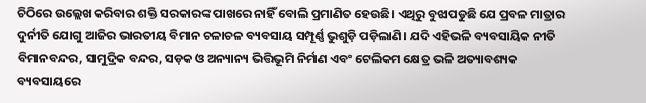ଚିଠିରେ ଉଲ୍ଲେଖ କରିବାର ଶକ୍ତି ସରକାରଙ୍କ ପାଖରେ ନାହିଁ ବୋଲି ପ୍ରମାଣିତ ହେଉଛି। ଏଥିରୁ ବୁଝାପଡୁଛି ଯେ ପ୍ରବଳ ମାତ୍ରାର ଦୁର୍ନୀତି ଯୋଗୁ ଆଜିର ଭାରତୀୟ ବିମାନ ଚଳାଚଳ ବ୍ୟବସାୟ ସମ୍ପୂର୍ଣ୍ଣ ଭୁଶୁଡ଼ି ପଡ଼ିଲାଣି। ଯଦି ଏହିଭଳି ବ୍ୟବସାୟିକ ନୀତି ବିମାନବନ୍ଦର, ସାମୁଦ୍ରିକ ବନ୍ଦର, ସଡ଼କ ଓ ଅନ୍ୟାନ୍ୟ ଭିତ୍ତିଭୂମି ନିର୍ମାଣ ଏବଂ ଟେଲିକମ କ୍ଷେତ୍ର ଭଳି ଅତ୍ୟାବଶ୍ୟକ ବ୍ୟବସାୟରେ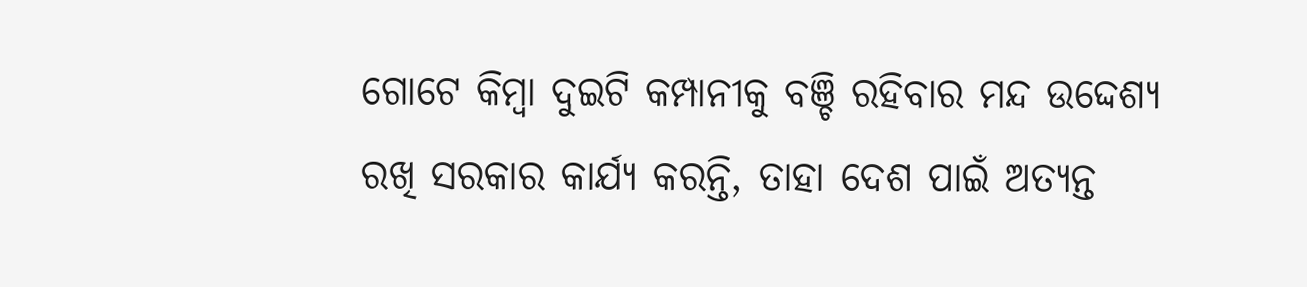ଗୋଟେ କିମ୍ବା ଦୁଇଟି କମ୍ପାନୀକୁ ବଞ୍ଚି ରହିବାର ମନ୍ଦ ଉଦ୍ଦେଶ୍ୟ ରଖି ସରକାର କାର୍ଯ୍ୟ କରନ୍ତି, ତାହା ଦେଶ ପାଇଁ ଅତ୍ୟନ୍ତ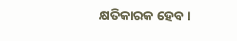କ୍ଷତିକାରକ ହେବ।